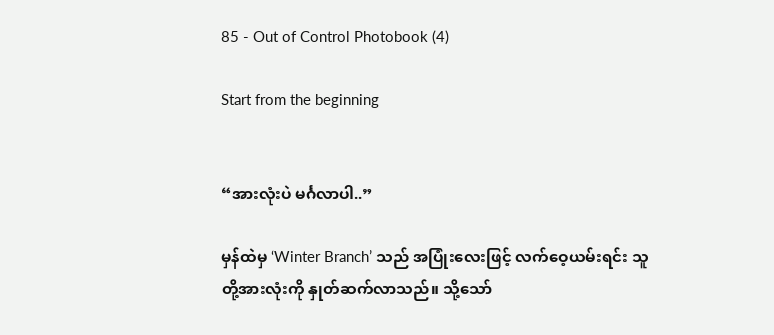85 - Out of Control Photobook (4)

Start from the beginning


“အားလုံးပဲ မင်္ဂလာပါ..”

မှန်ထဲမှ ‘Winter Branch’ သည် အပြုံးလေးဖြင့် လက်ဝေ့ယမ်းရင်း သူတို့အားလုံးကို နှုတ်ဆက်လာသည်။ သို့သော်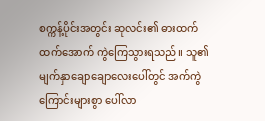စက္ကန့်ပိုင်းအတွင်း ဆုလင်း၏ ဓားထက်ထက်အောက် ကွဲကြေသွားရသည်။ သူ၏ မျက်နှာချောချောလေးပေါ်တွင် အက်ကွဲကြောင်းများစွာ ပေါ်လာ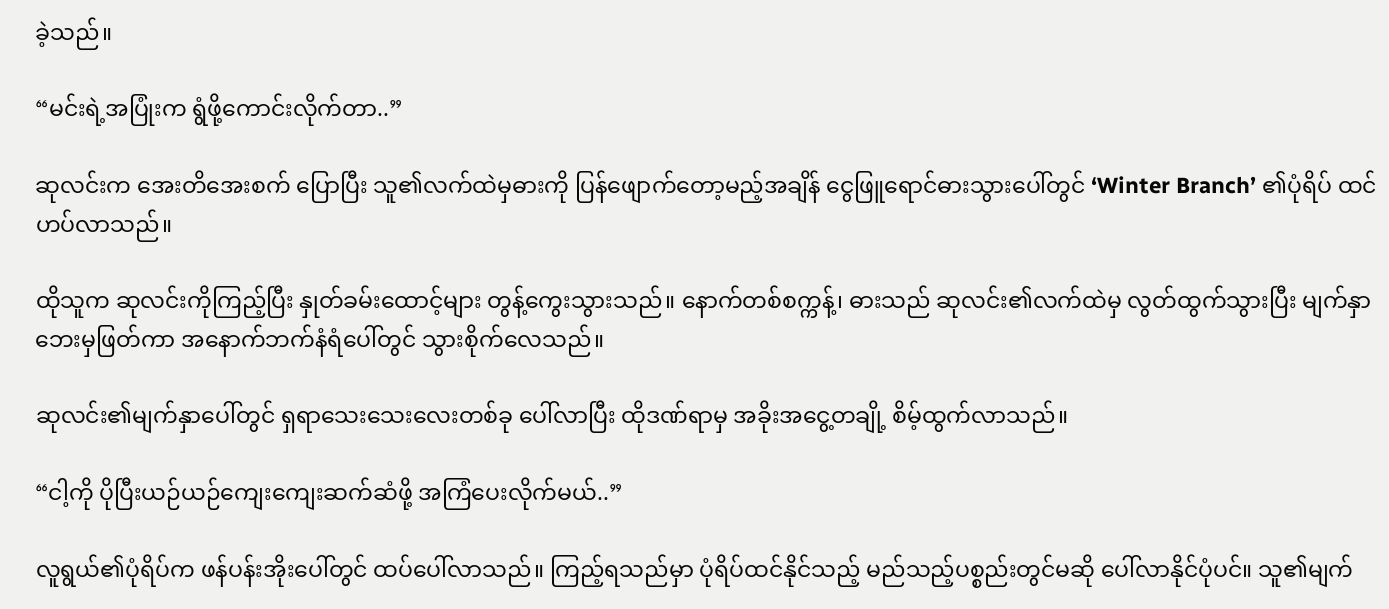ခဲ့သည်။

“မင်းရဲ့အပြုံးက ရွံဖို့ကောင်းလိုက်တာ..”

ဆုလင်းက အေးတိအေးစက် ပြောပြီး သူ၏လက်ထဲမှဓားကို ပြန်ဖျောက်တော့မည့်အချိန် ငွေဖြူရောင်ဓားသွားပေါ်တွင် ‘Winter Branch’ ၏ပုံရိပ် ထင်ဟပ်လာသည်။

ထိုသူက ဆုလင်းကိုကြည့်ပြီး နှုတ်ခမ်းထောင့်များ တွန့်ကွေးသွားသည်။ နောက်တစ်စက္ကန့်၊ ဓားသည် ဆုလင်း၏လက်ထဲမှ လွတ်ထွက်သွားပြီး မျက်နှာဘေးမှဖြတ်ကာ အနောက်ဘက်နံရံပေါ်တွင် သွားစိုက်လေသည်။

ဆုလင်း၏မျက်နှာပေါ်တွင် ရှရာသေးသေးလေးတစ်ခု ပေါ်လာပြီး ထိုဒဏ်ရာမှ အခိုးအငွေ့တချို့ စိမ့်ထွက်လာသည်။

“ငါ့ကို ပိုပြီးယဉ်ယဉ်ကျေးကျေးဆက်ဆံဖို့ အကြံပေးလိုက်မယ်..”

လူရွယ်၏ပုံရိပ်က ဖန်ပန်းအိုးပေါ်တွင် ထပ်ပေါ်လာသည်။ ကြည့်ရသည်မှာ ပုံရိပ်ထင်နိုင်သည့် မည်သည့်ပစ္စည်းတွင်မဆို ပေါ်လာနိုင်ပုံပင်။ သူ၏မျက်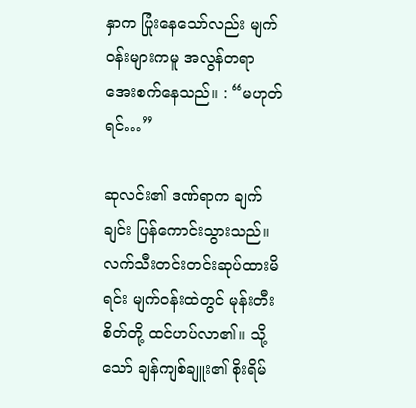နှာက ပြုံးနေသော်လည်း မျက်ဝန်းများကမူ အလွန်တရာ အေးစက်နေသည်။ : “မဟုတ်ရင်…”

ဆုလင်း၏ ဒဏ်ရာက ချက်ချင်း ပြန်ကောင်းသွားသည်။ လက်သီးတင်းတင်းဆုပ်ထားမိရင်း မျက်ဝန်းထဲတွင် မုန်းတီးစိတ်တို့ ထင်ဟပ်လာ၏။ သို့သော် ချန်ကျစ်ချူး၏ စိုးရိမ်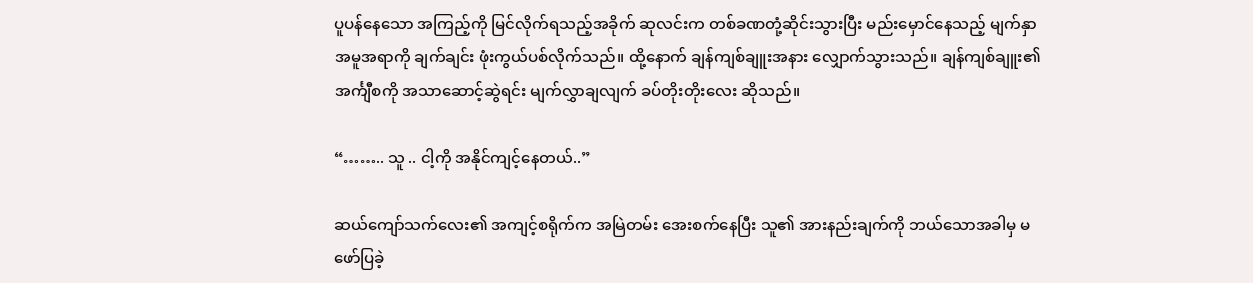ပူပန်နေသော အကြည့်ကို မြင်လိုက်ရသည့်အခိုက် ဆုလင်းက တစ်ခဏတုံ့ဆိုင်းသွားပြီး မည်းမှောင်နေသည့် မျက်နှာအမူအရာကို ချက်ချင်း ဖုံးကွယ်ပစ်လိုက်သည်။ ထို့နောက် ချန်ကျစ်ချူးအနား လျှောက်သွားသည်။ ချန်ကျစ်ချူး၏ အင်္ကျီစကို အသာဆောင့်ဆွဲရင်း မျက်လွှာချလျက် ခပ်တိုးတိုးလေး ဆိုသည်။

“…….. သူ .. ငါ့ကို အနိုင်ကျင့်နေတယ်..”

ဆယ်ကျော်သက်လေး၏ အကျင့်စရိုက်က အမြဲတမ်း အေးစက်နေပြီး သူ၏ အားနည်းချက်ကို ဘယ်သောအခါမှ မဖော်ပြခဲ့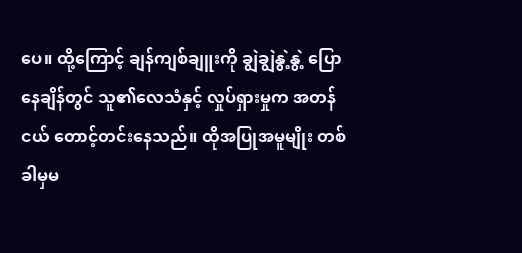ပေ။ ထို့ကြောင့် ချန်ကျစ်ချူးကို ချွဲချွဲနွဲ့နွဲ့ ပြောနေချိန်တွင် သူ၏လေသံနှင့် လှုပ်ရှားမှုက အတန်ငယ် တောင့်တင်းနေသည်။ ထိုအပြုအမူမျိုး တစ်ခါမှမ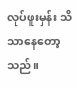လုပ်ဖူးမှန်း သိသာနေတော့သည်။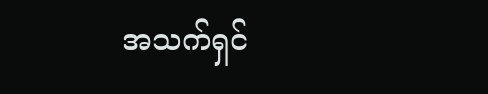အသက်ရှင်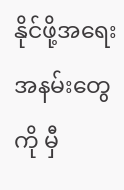နိုင်ဖို့အရေး အနမ်းတွေကို မှီ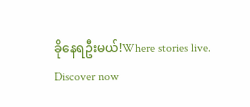ခိုနေရဦးမယ်!Where stories live. Discover now